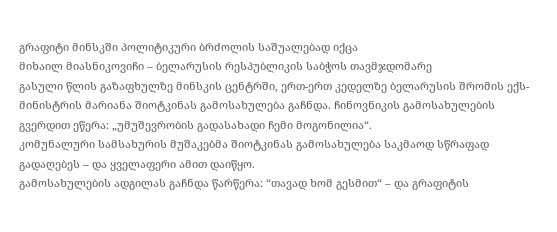გრაფიტი მინსკში პოლიტიკური ბრძოლის საშუალებად იქცა
მიხაილ მიასნიკოვიჩი – ბელარუსის რესპუბლიკის საბჭოს თავმჯდომარე
გასული წლის გაზაფხულზე მინსკის ცენტრში, ერთ-ერთ კედელზე ბელარუსის შრომის ექს-მინისტრის მარიანა შიოტკინას გამოსახულება გაჩნდა. ჩინოვნიკის გამოსახულების გვერდით ეწერა: „უმუშევრობის გადასახადი ჩემი მოგონილია“.
კომუნალური სამსახურის მუშაკებმა შიოტკინას გამოსახულება საკმაოდ სწრაფად გადაღებეს – და ყველაფერი ამით დაიწყო.
გამოსახულების ადგილას გაჩნდა წარწერა: “თავად ხომ გესმით“ – და გრაფიტის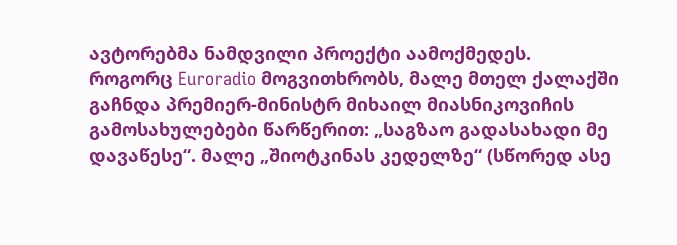ავტორებმა ნამდვილი პროექტი აამოქმედეს.
როგორც Euroradio მოგვითხრობს, მალე მთელ ქალაქში გაჩნდა პრემიერ-მინისტრ მიხაილ მიასნიკოვიჩის გამოსახულებები წარწერით: „საგზაო გადასახადი მე დავაწესე“. მალე „შიოტკინას კედელზე“ (სწორედ ასე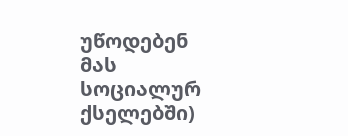უწოდებენ მას სოციალურ ქსელებში)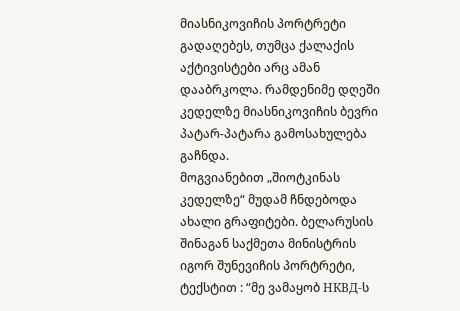მიასნიკოვიჩის პორტრეტი გადაღებეს, თუმცა ქალაქის აქტივისტები არც ამან დააბრკოლა. რამდენიმე დღეში კედელზე მიასნიკოვიჩის ბევრი პატარ-პატარა გამოსახულება გაჩნდა.
მოგვიანებით „შიოტკინას კედელზე“ მუდამ ჩნდებოდა ახალი გრაფიტები. ბელარუსის შინაგან საქმეთა მინისტრის იგორ შუნევიჩის პორტრეტი, ტექსტით : “მე ვამაყობ НКВД-ს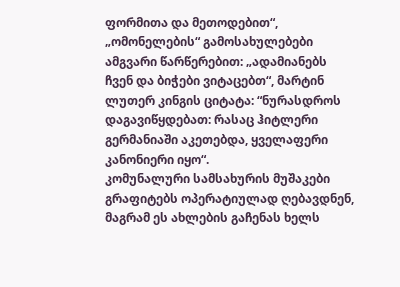ფორმითა და მეთოდებით“, „ომონელების“ გამოსახულებები ამგვარი წარწერებით: „ადამიანებს ჩვენ და ბიჭები ვიტაცებთ“, მარტინ ლუთერ კინგის ციტატა: “ნურასდროს დაგავიწყდებათ: რასაც ჰიტლერი გერმანიაში აკეთებდა, ყველაფერი კანონიერი იყო“.
კომუნალური სამსახურის მუშაკები გრაფიტებს ოპერატიულად ღებავდნენ, მაგრამ ეს ახლების გაჩენას ხელს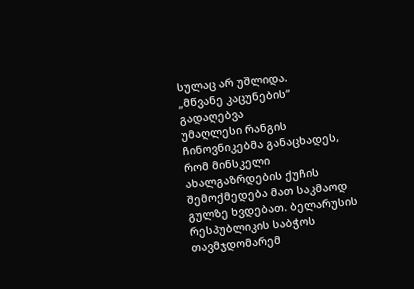სულაც არ უშლიდა.
„მწვანე კაცუნების“ გადაღებვა
უმაღლესი რანგის ჩინოვნიკებმა განაცხადეს, რომ მინსკელი ახალგაზრდების ქუჩის შემოქმედება მათ საკმაოდ გულზე ხვდებათ. ბელარუსის რესპუბლიკის საბჭოს თავმჯდომარემ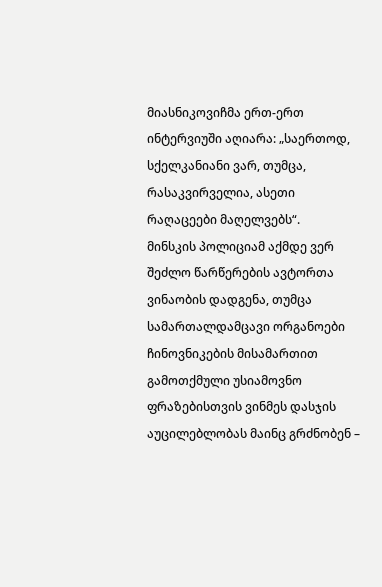მიასნიკოვიჩმა ერთ-ერთ ინტერვიუში აღიარა: „საერთოდ, სქელკანიანი ვარ, თუმცა, რასაკვირველია, ასეთი რაღაცეები მაღელვებს“.
მინსკის პოლიციამ აქმდე ვერ შეძლო წარწერების ავტორთა ვინაობის დადგენა, თუმცა სამართალდამცავი ორგანოები ჩინოვნიკების მისამართით გამოთქმული უსიამოვნო ფრაზებისთვის ვინმეს დასჯის აუცილებლობას მაინც გრძნობენ –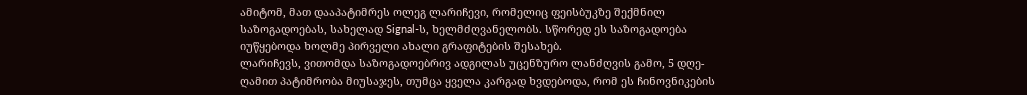ამიტომ, მათ დააპატიმრეს ოლეგ ლარიჩევი, რომელიც ფეისბუკზე შექმნილ საზოგადოებას, სახელად Signal-ს, ხელმძღვანელობს. სწორედ ეს საზოგადოება იუწყებოდა ხოლმე პირველი ახალი გრაფიტების შესახებ.
ლარიჩევს, ვითომდა საზოგადოებრივ ადგილას უცენზურო ლანძღვის გამო, 5 დღე-ღამით პატიმრობა მიუსაჯეს, თუმცა ყველა კარგად ხვდებოდა, რომ ეს ჩინოვნიკების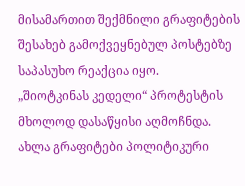მისამართით შექმნილი გრაფიტების შესახებ გამოქვეყნებულ პოსტებზე საპასუხო რეაქცია იყო.
„შიოტკინას კედელი“ პროტესტის მხოლოდ დასაწყისი აღმოჩნდა. ახლა გრაფიტები პოლიტიკური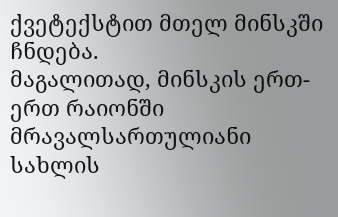ქვეტექსტით მთელ მინსკში ჩნდება.
მაგალითად, მინსკის ერთ-ერთ რაიონში მრავალსართულიანი სახლის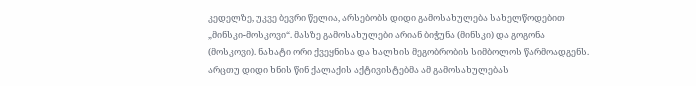კედელზე, უკვე ბევრი წელია, არსებობს დიდი გამოსახულება სახელწოდებით „მინსკი-მოსკოვი“. მასზე გამოსახულები არიან ბიჭუნა (მინსკი) და გოგონა (მოსკოვი). ნახატი ორი ქვეყნისა და ხალხის მეგობრობის სიმბოლოს წარმოადგენს. არცთუ დიდი ხნის წინ ქალაქის აქტივისტებმა ამ გამოსახულებას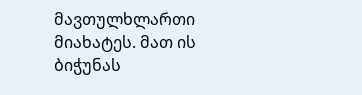მავთულხლართი მიახატეს. მათ ის ბიჭუნას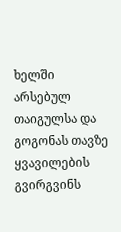ხელში არსებულ თაიგულსა და გოგონას თავზე ყვავილების გვირგვინს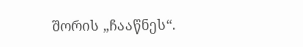შორის „ჩააწნეს“.